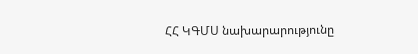ՀՀ ԿԳՄՍ նախարարությունը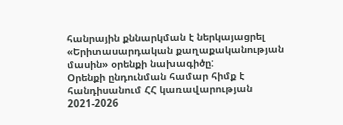հանրային քննարկման է ներկայացրել «Երիտասարդական քաղաքականության մասին» օրենքի նախագիծը:
Օրենքի ընդունման համար հիմք է հանդիսանում ՀՀ կառավարության 2021-2026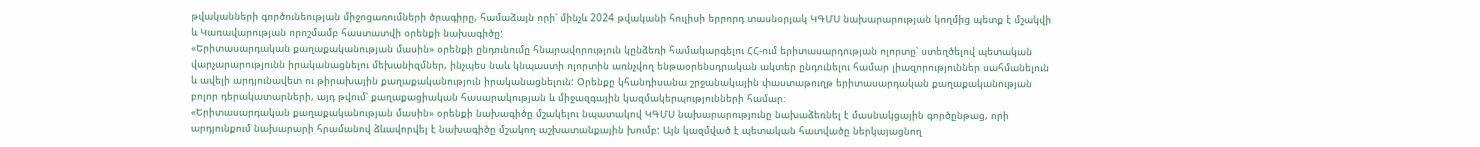թվականների գործունեության միջոցառումների ծրագիրը, համաձայն որի՝ մինչև 2024 թվականի հուլիսի երրորդ տասնօրյակ ԿԳՄՍ նախարարության կողմից պետք է մշակվի և Կառավարության որոշմամբ հաստատվի օրենքի նախագիծը:
«Երիտասարդական քաղաքականության մասին» օրենքի ընդունումը հնարավորություն կընձեռի համակարգելու ՀՀ-ում երիտասարդության ոլորտը՝ ստեղծելով պետական վարչարարությունն իրականացնելու մեխանիզմներ, ինչպես նաև կնպաստի ոլորտին առնչվող ենթաօրենսդրական ակտեր ընդունելու համար լիազորություններ սահմանելուն և ավելի արդյունավետ ու թիրախային քաղաքականություն իրականացնելուն: Օրենքը կհանդիսանա շրջանակային փաստաթուղթ երիտասարդական քաղաքականության բոլոր դերակատարների, այդ թվում՝ քաղաքացիական հասարակության և միջազգային կազմակերպությունների համար։
«Երիտասարդական քաղաքականության մասին» օրենքի նախագիծը մշակելու նպատակով ԿԳՄՍ նախարարությունը նախաձեռնել է մասնակցային գործընթաց, որի արդյունքում նախարարի հրամանով ձևավորվել է նախագիծը մշակող աշխատանքային խումբ: Այն կազմված է պետական հատվածը ներկայացնող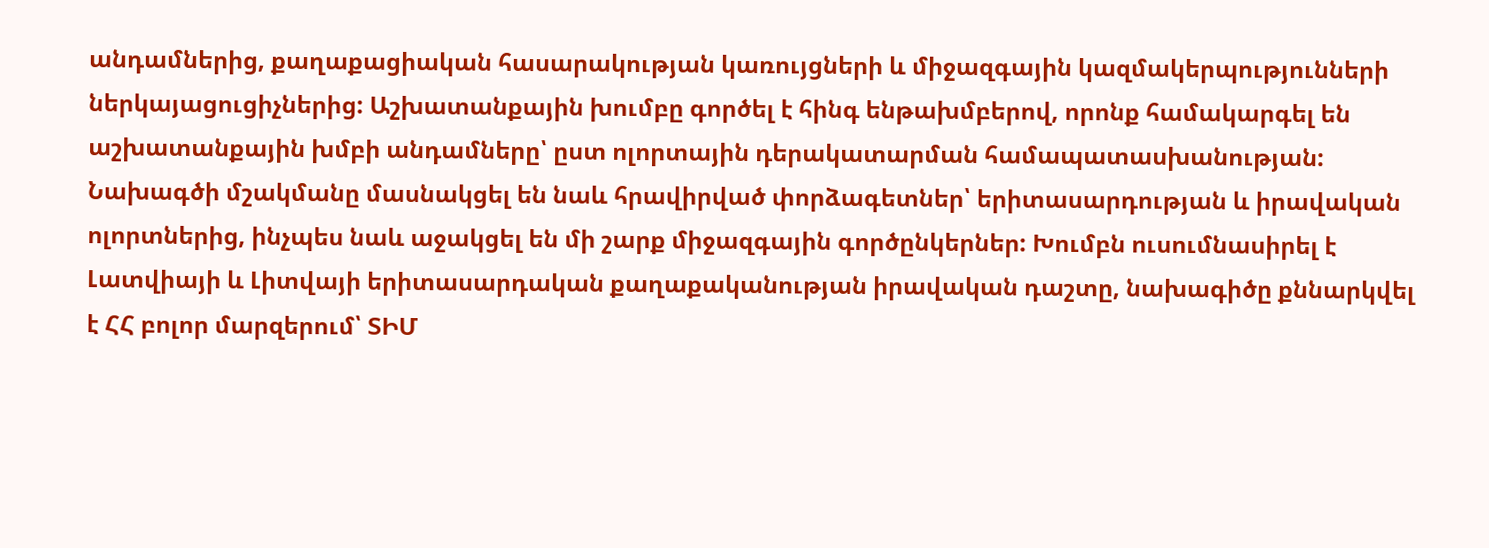անդամներից, քաղաքացիական հասարակության կառույցների և միջազգային կազմակերպությունների ներկայացուցիչներից: Աշխատանքային խումբը գործել է հինգ ենթախմբերով, որոնք համակարգել են աշխատանքային խմբի անդամները՝ ըստ ոլորտային դերակատարման համապատասխանության: Նախագծի մշակմանը մասնակցել են նաև հրավիրված փորձագետներ՝ երիտասարդության և իրավական ոլորտներից, ինչպես նաև աջակցել են մի շարք միջազգային գործընկերներ: Խումբն ուսումնասիրել է Լատվիայի և Լիտվայի երիտասարդական քաղաքականության իրավական դաշտը, նախագիծը քննարկվել է ՀՀ բոլոր մարզերում՝ ՏԻՄ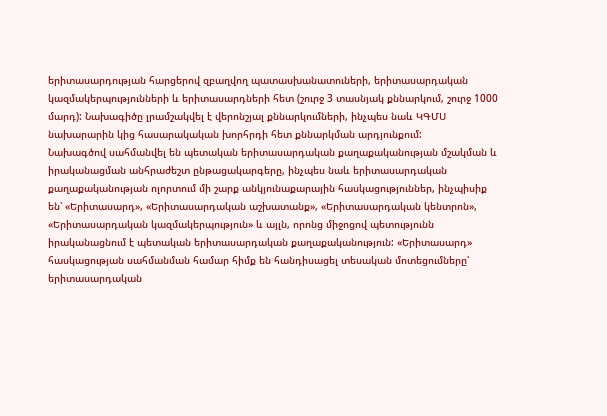երիտասարդության հարցերով զբաղվող պատասխանատուների, երիտասարդական կազմակերպությունների և երիտասարդների հետ (շուրջ 3 տասնյակ քննարկում, շուրջ 1000 մարդ): Նախագիծը լրամշակվել է վերոնշյալ քննարկումների, ինչպես նաև ԿԳՄՍ նախարարին կից հասարակական խորհրդի հետ քննարկման արդյունքում:
Նախագծով սահմանվել են պետական երիտասարդական քաղաքականության մշակման և իրականացման անհրաժեշտ ընթացակարգերը, ինչպես նաև երիտասարդական քաղաքականության ոլորտում մի շարք անկյունաքարային հասկացություններ, ինչպիսիք են՝ «Երիտասարդ», «Երիտասարդական աշխատանք», «Երիտասարդական կենտրոն», «Երիտասարդական կազմակերպություն» և այլն, որոնց միջոցով պետությունն իրականացնում է պետական երիտասարդական քաղաքականություն: «Երիտասարդ» հասկացության սահմանման համար հիմք են հանդիսացել տեսական մոտեցումները՝ երիտասարդական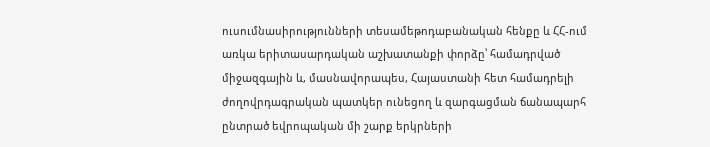ուսումնասիրությունների տեսամեթոդաբանական հենքը և ՀՀ-ում առկա երիտասարդական աշխատանքի փորձը՝ համադրված միջազգային և, մասնավորապես, Հայաստանի հետ համադրելի ժողովրդագրական պատկեր ունեցող և զարգացման ճանապարհ ընտրած եվրոպական մի շարք երկրների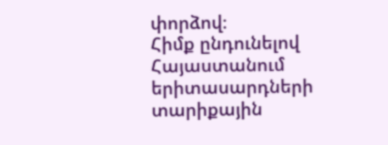փորձով։
Հիմք ընդունելով Հայաստանում երիտասարդների տարիքային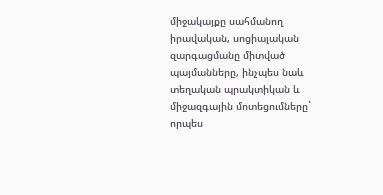միջակայքը սահմանող իրավական, սոցիալական զարգացմանը միտված պայմանները, ինչպես նաև տեղական պրակտիկան և միջազգային մոտեցումները` որպես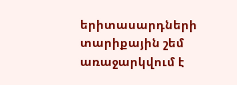երիտասարդների տարիքային շեմ առաջարկվում է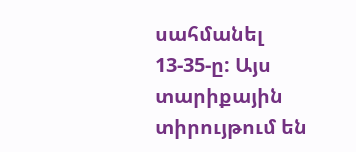սահմանել 13-35-ը: Այս տարիքային տիրույթում են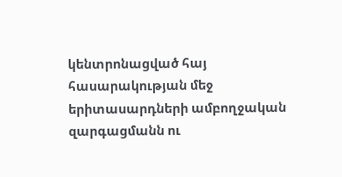կենտրոնացված հայ հասարակության մեջ երիտասարդների ամբողջական զարգացմանն ու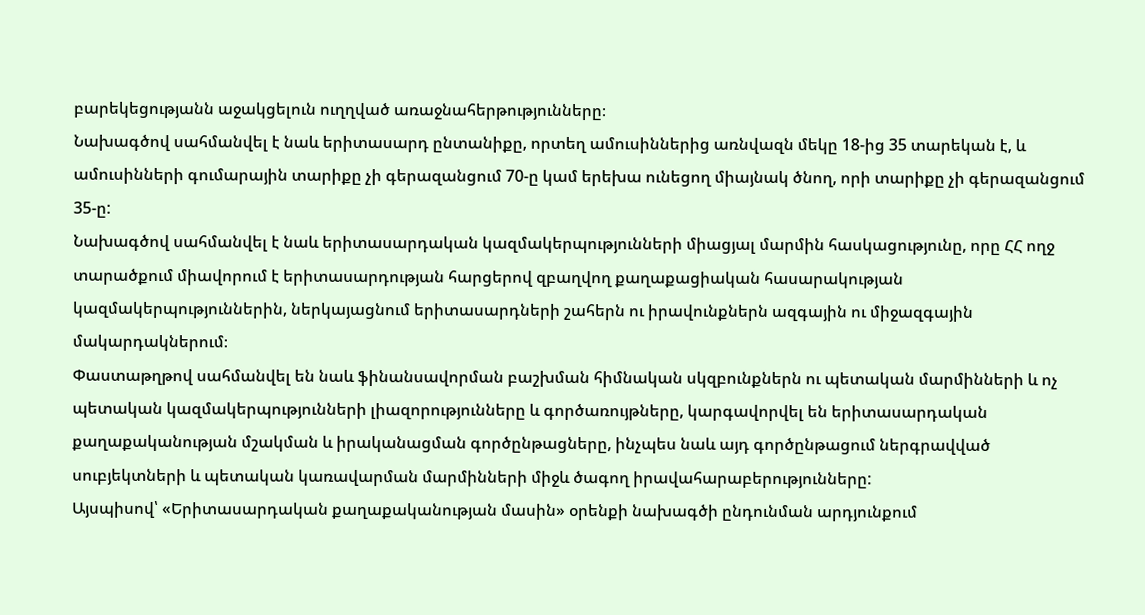բարեկեցությանն աջակցելուն ուղղված առաջնահերթությունները։
Նախագծով սահմանվել է նաև երիտասարդ ընտանիքը, որտեղ ամուսիններից առնվազն մեկը 18-ից 35 տարեկան է, և ամուսինների գումարային տարիքը չի գերազանցում 70-ը կամ երեխա ունեցող միայնակ ծնող, որի տարիքը չի գերազանցում 35-ը:
Նախագծով սահմանվել է նաև երիտասարդական կազմակերպությունների միացյալ մարմին հասկացությունը, որը ՀՀ ողջ տարածքում միավորում է երիտասարդության հարցերով զբաղվող քաղաքացիական հասարակության կազմակերպություններին, ներկայացնում երիտասարդների շահերն ու իրավունքներն ազգային ու միջազգային մակարդակներում։
Փաստաթղթով սահմանվել են նաև ֆինանսավորման բաշխման հիմնական սկզբունքներն ու պետական մարմինների և ոչ պետական կազմակերպությունների լիազորությունները և գործառույթները, կարգավորվել են երիտասարդական քաղաքականության մշակման և իրականացման գործընթացները, ինչպես նաև այդ գործընթացում ներգրավված սուբյեկտների և պետական կառավարման մարմինների միջև ծագող իրավահարաբերությունները:
Այսպիսով՝ «Երիտասարդական քաղաքականության մասին» օրենքի նախագծի ընդունման արդյունքում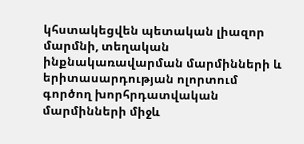կհստակեցվեն պետական լիազոր մարմնի, տեղական ինքնակառավարման մարմինների և երիտասարդության ոլորտում գործող խորհրդատվական մարմինների միջև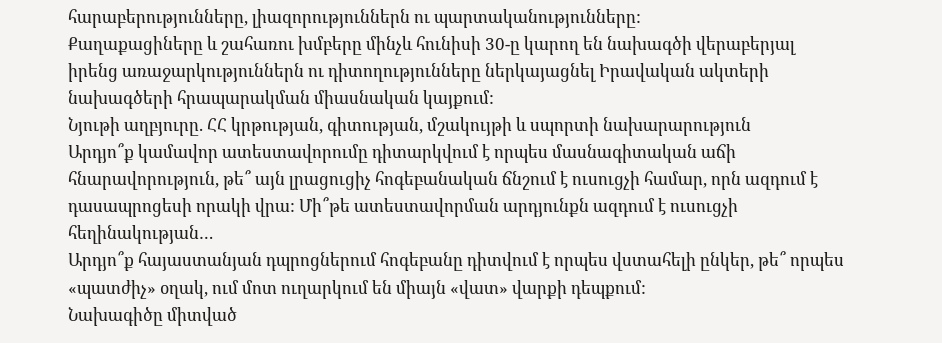հարաբերությունները, լիազորություններն ու պարտականությունները:
Քաղաքացիները և շահառու խմբերը մինչև հունիսի 30-ը կարող են նախագծի վերաբերյալ իրենց առաջարկություններն ու դիտողությունները ներկայացնել Իրավական ակտերի նախագծերի հրապարակման միասնական կայքում:
Նյութի աղբյուրը. ՀՀ կրթության, գիտության, մշակույթի և սպորտի նախարարություն
Արդյո՞ք կամավոր ատեստավորումը դիտարկվում է որպես մասնագիտական աճի հնարավորություն, թե՞ այն լրացուցիչ հոգեբանական ճնշում է ուսուցչի համար, որն ազդում է դասապրոցեսի որակի վրա: Մի՞թե ատեստավորման արդյունքն ազդում է ուսուցչի հեղինակության…
Արդյո՞ք հայաստանյան դպրոցներում հոգեբանը դիտվում է որպես վստահելի ընկեր, թե՞ որպես «պատժիչ» օղակ, ում մոտ ուղարկում են միայն «վատ» վարքի դեպքում:
Նախագիծը միտված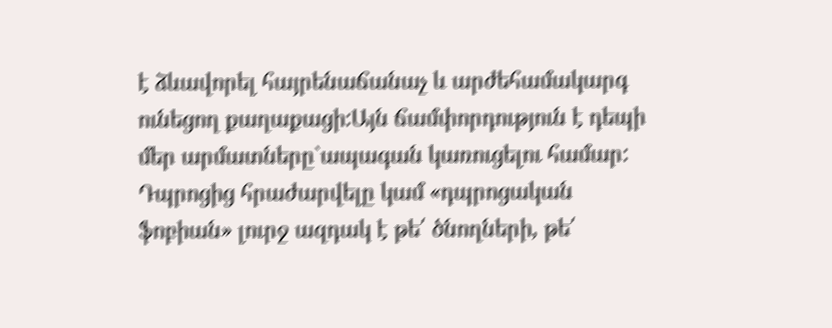է ձևավորել հայրենաճանաչ և արժեհամակարգ ունեցող քաղաքացի:Այն ճամփորդություն է դեպի մեր արմատները`ապագան կառուցելու համար:
Դպրոցից հրաժարվելը կամ «դպրոցական ֆոբիան» լուրջ ազդակ է թե՛ ծնողների, թե՛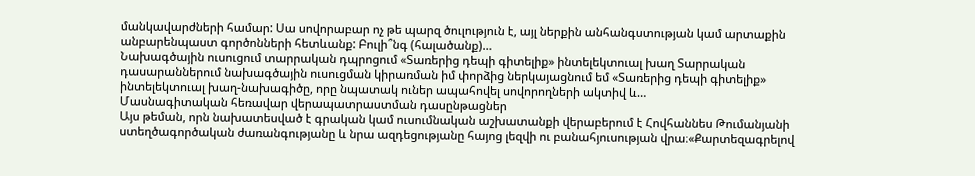մանկավարժների համար: Սա սովորաբար ոչ թե պարզ ծուլություն է, այլ ներքին անհանգստության կամ արտաքին անբարենպաստ գործոնների հետևանք: Բուլի՞նգ (հալածանք)…
Նախագծային ուսուցում տարրական դպրոցում «Տառերից դեպի գիտելիք» ինտելեկտուալ խաղ Տարրական դասարաններում նախագծային ուսուցման կիրառման իմ փորձից ներկայացնում եմ «Տառերից դեպի գիտելիք» ինտելեկտուալ խաղ-նախագիծը, որը նպատակ ուներ ապահովել սովորողների ակտիվ և…
Մասնագիտական հեռավար վերապատրաստման դասընթացներ
Այս թեման, որն նախատեսված է գրական կամ ուսումնական աշխատանքի վերաբերում է Հովհաննես Թումանյանի ստեղծագործական ժառանգությանը և նրա ազդեցությանը հայոց լեզվի ու բանահյուսության վրա։«Քարտեզագրելով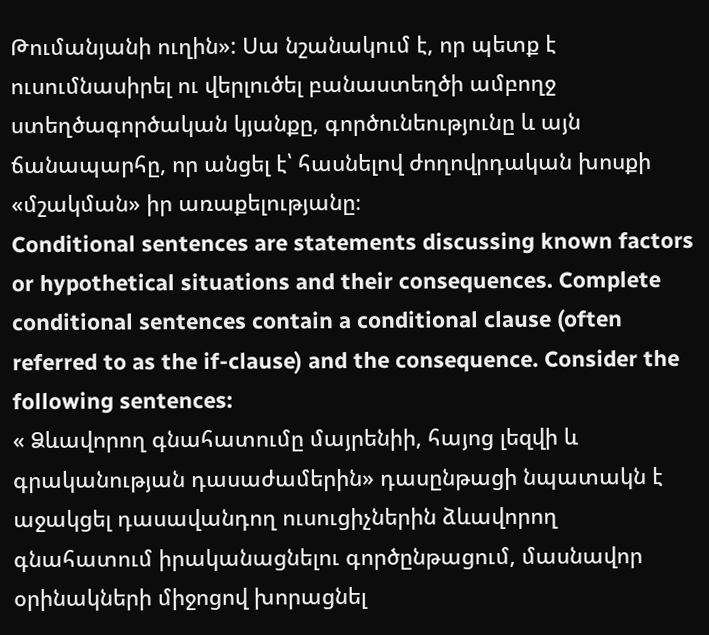Թումանյանի ուղին»: Սա նշանակում է, որ պետք է ուսումնասիրել ու վերլուծել բանաստեղծի ամբողջ ստեղծագործական կյանքը, գործունեությունը և այն ճանապարհը, որ անցել է՝ հասնելով ժողովրդական խոսքի «մշակման» իր առաքելությանը։
Conditional sentences are statements discussing known factors or hypothetical situations and their consequences. Complete conditional sentences contain a conditional clause (often referred to as the if-clause) and the consequence. Consider the following sentences:
« Ձևավորող գնահատումը մայրենիի, հայոց լեզվի և գրականության դասաժամերին» դասընթացի նպատակն է աջակցել դասավանդող ուսուցիչներին ձևավորող գնահատում իրականացնելու գործընթացում, մասնավոր օրինակների միջոցով խորացնել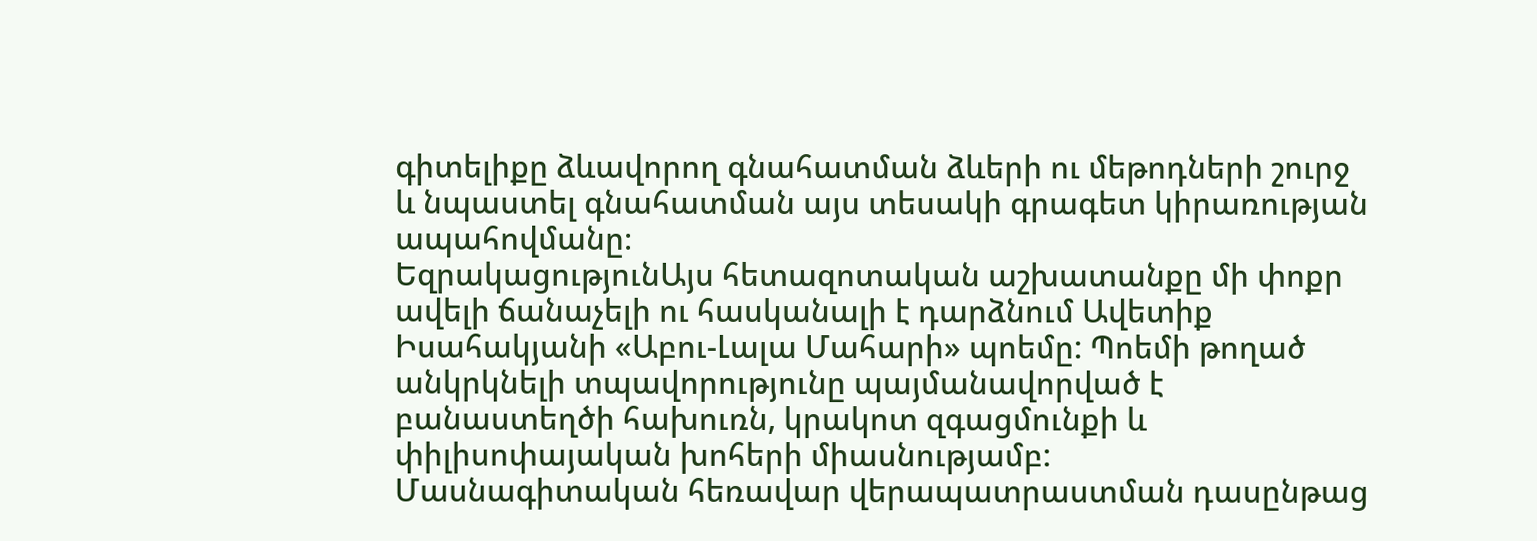գիտելիքը ձևավորող գնահատման ձևերի ու մեթոդների շուրջ և նպաստել գնահատման այս տեսակի գրագետ կիրառության ապահովմանը։
ԵզրակացությունԱյս հետազոտական աշխատանքը մի փոքր ավելի ճանաչելի ու հասկանալի է դարձնում Ավետիք Իսահակյանի «Աբու-Լալա Մահարի» պոեմը: Պոեմի թողած անկրկնելի տպավորությունը պայմանավորված է բանաստեղծի հախուռն, կրակոտ զգացմունքի և փիլիսոփայական խոհերի միասնությամբ:
Մասնագիտական հեռավար վերապատրաստման դասընթաց